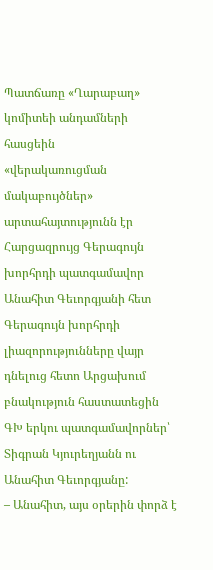Պատճառը «Ղարաբաղ» կոմիտեի անդամների հասցեին
«վերակառուցման մակաբույծներ» արտահայտությունն էր
Հարցազրույց Գերագույն խորհրդի պատգամավոր Անահիտ Գեւորգյանի հետ
Գերագույն խորհրդի լիազորությունները վայր դնելուց հետո Արցախում բնակություն հաստատեցին ԳԽ երկու պատգամավորներ՝ Տիգրան Կյուրեղյանն ու Անահիտ Գեւորգյանը:
– Անահիտ, այս օրերին փորձ է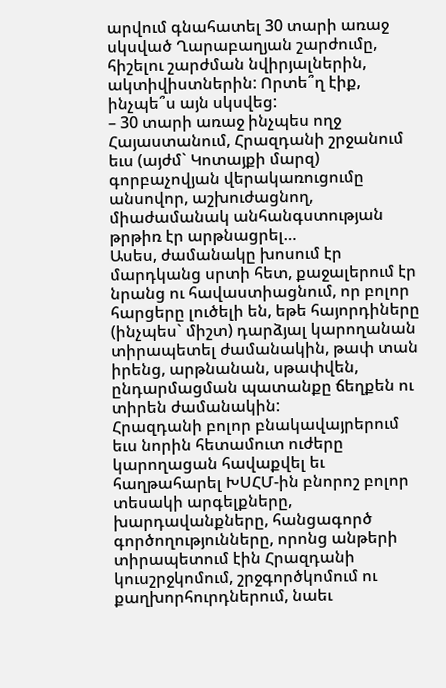արվում գնահատել 30 տարի առաջ սկսված Ղարաբաղյան շարժումը, հիշելու շարժման նվիրյալներին, ակտիվիստներին: Որտե՞ղ էիք, ինչպե՞ս այն սկսվեց:
– 30 տարի առաջ ինչպես ողջ Հայաստանում, Հրազդանի շրջանում եւս (այժմ` Կոտայքի մարզ) գորբաչովյան վերակառուցումը անսովոր, աշխուժացնող, միաժամանակ անհանգստության թրթիռ էր արթնացրել…
Ասես, ժամանակը խոսում էր մարդկանց սրտի հետ, քաջալերում էր նրանց ու հավաստիացնում, որ բոլոր հարցերը լուծելի են, եթե հայորդիները (ինչպես` միշտ) դարձյալ կարողանան տիրապետել ժամանակին, թափ տան իրենց, արթնանան, սթափվեն, ընդարմացման պատանքը ճեղքեն ու տիրեն ժամանակին:
Հրազդանի բոլոր բնակավայրերում եւս նորին հետամուտ ուժերը կարողացան հավաքվել եւ հաղթահարել ԽՍՀՄ-ին բնորոշ բոլոր տեսակի արգելքները, խարդավանքները, հանցագործ գործողությունները, որոնց անթերի տիրապետում էին Հրազդանի կուսշրջկոմում, շրջգործկոմում ու քաղխորհուրդներում, նաեւ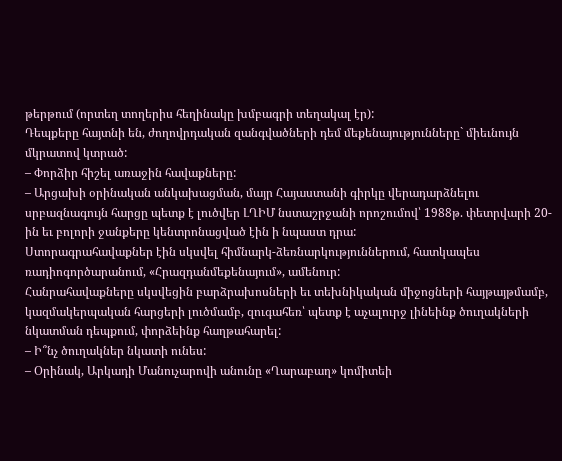թերթում (որտեղ տողերիս հեղինակը խմբագրի տեղակալ էր):
Դեպքերը հայտնի են, ժողովրդական զանգվածների դեմ մեքենայությունները` միեւնույն մկրատով կտրած:
– Փորձիր հիշել առաջին հավաքները:
– Արցախի օրինական անկախացման, մայր Հայաստանի գիրկը վերադարձնելու սրբազնագույն հարցը պետք է լուծվեր ԼՂԻՄ նստաշրջանի որոշումով՝ 1988թ. փետրվարի 20-ին եւ բոլորի ջանքերը կենտրոնացված էին ի նպաստ դրա:
Ստորագրահավաքներ էին սկսվել հիմնարկ-ձեռնարկություններում, հատկապես ռադիոգործարանում, «Հրազդանմեքենայում», ամենուր:
Հանրահավաքները սկսվեցին բարձրախոսների եւ տեխնիկական միջոցների հայթայթմամբ, կազմակերպական հարցերի լուծմամբ, զուգահեռ՝ պետք է աչալուրջ լինեինք ծուղակների նկատման դեպքում, փորձեինք հաղթահարել:
– Ի՞նչ ծուղակներ նկատի ունես:
– Օրինակ, Արկադի Մանուչարովի անունը «Ղարաբաղ» կոմիտեի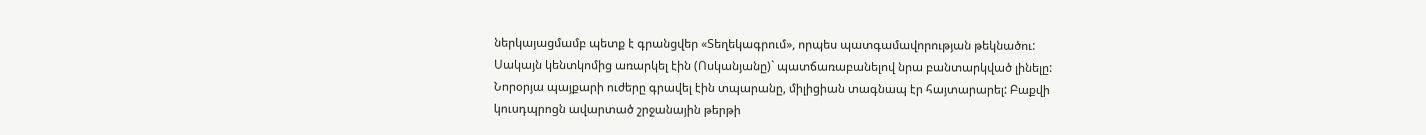ներկայացմամբ պետք է գրանցվեր «Տեղեկագրում», որպես պատգամավորության թեկնածու: Սակայն կենտկոմից առարկել էին (Ոսկանյանը)` պատճառաբանելով նրա բանտարկված լինելը: Նորօրյա պայքարի ուժերը գրավել էին տպարանը, միլիցիան տագնապ էր հայտարարել: Բաքվի կուսդպրոցն ավարտած շրջանային թերթի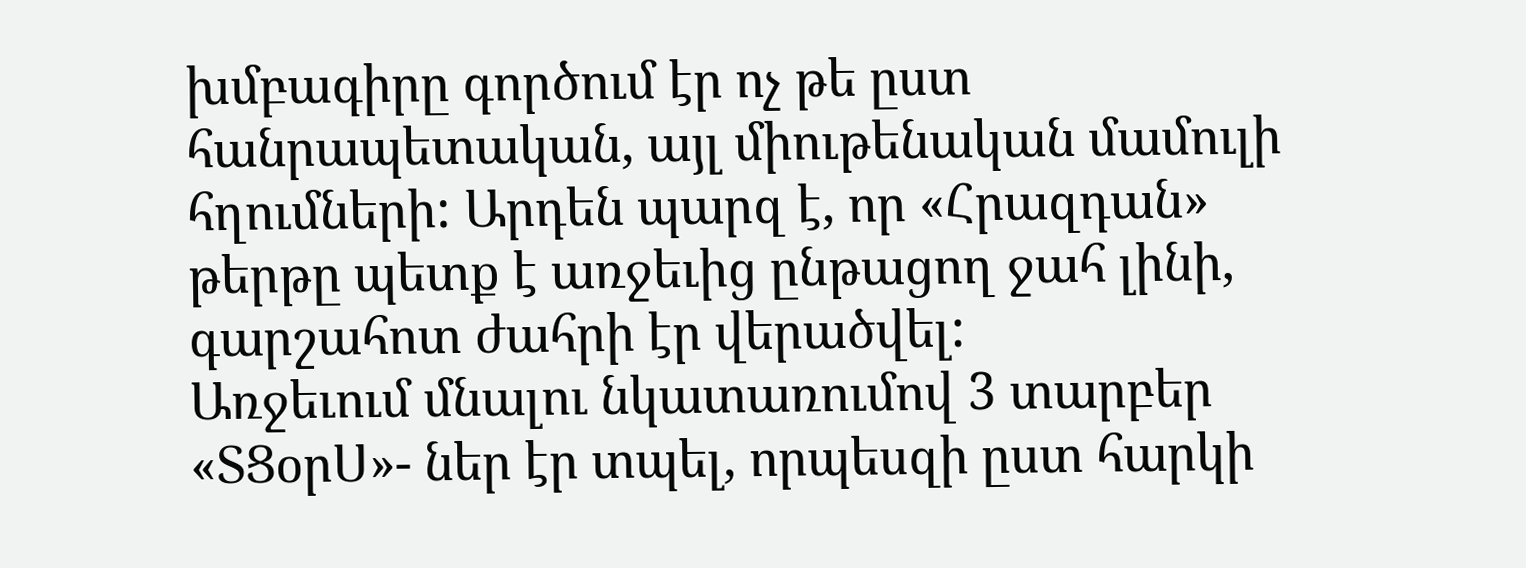խմբագիրը գործում էր ոչ թե ըստ հանրապետական, այլ միութենական մամուլի հղումների: Արդեն պարզ է, որ «Հրազդան» թերթը պետք է առջեւից ընթացող ջահ լինի, գարշահոտ ժահրի էր վերածվել:
Առջեւում մնալու նկատառումով 3 տարբեր «ՏՑօրՍ»- ներ էր տպել, որպեսզի ըստ հարկի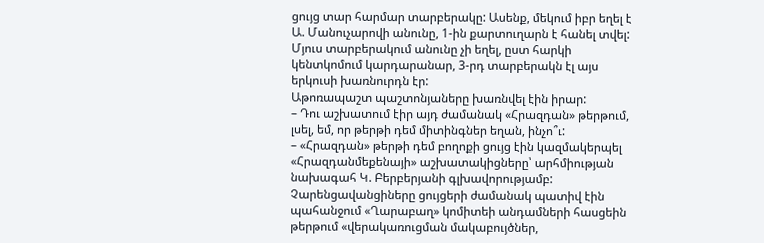ցույց տար հարմար տարբերակը: Ասենք, մեկում իբր եղել է Ա. Մանուչարովի անունը, 1-ին քարտուղարն է հանել տվել: Մյուս տարբերակում անունը չի եղել, ըստ հարկի կենտկոմում կարդարանար, 3-րդ տարբերակն էլ այս երկուսի խառնուրդն էր:
Աթոռապաշտ պաշտոնյաները խառնվել էին իրար:
– Դու աշխատում էիր այդ ժամանակ «Հրազդան» թերթում, լսել, եմ, որ թերթի դեմ միտինգներ եղան, ինչո՞ւ:
– «Հրազդան» թերթի դեմ բողոքի ցույց էին կազմակերպել «Հրազդանմեքենայի» աշխատակիցները՝ արհմիության նախագահ Կ. Բերբերյանի գլխավորությամբ:
Չարենցավանցիները ցույցերի ժամանակ պատիվ էին պահանջում «Ղարաբաղ» կոմիտեի անդամների հասցեին թերթում «վերակառուցման մակաբույծներ,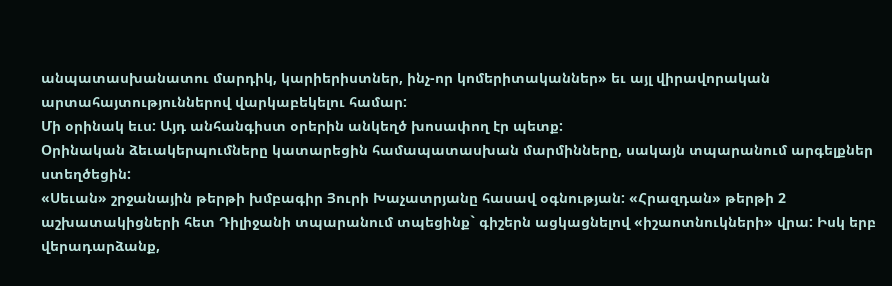անպատասխանատու մարդիկ, կարիերիստներ, ինչ-որ կոմերիտականներ» եւ այլ վիրավորական արտահայտություններով վարկաբեկելու համար:
Մի օրինակ եւս: Այդ անհանգիստ օրերին անկեղծ խոսափող էր պետք:
Օրինական ձեւակերպումները կատարեցին համապատասխան մարմինները, սակայն տպարանում արգելքներ ստեղծեցին:
«Սեւան» շրջանային թերթի խմբագիր Յուրի Խաչատրյանը հասավ օգնության: «Հրազդան» թերթի 2 աշխատակիցների հետ Դիլիջանի տպարանում տպեցինք` գիշերն ացկացնելով «իշաոտնուկների» վրա: Իսկ երբ վերադարձանք,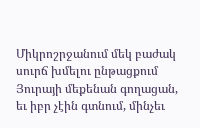Միկրոշրջանում մեկ բաժակ սուրճ խմելու ընթացքում Յուրայի մեքենան գողացան, եւ իբր չէին գտնում, մինչեւ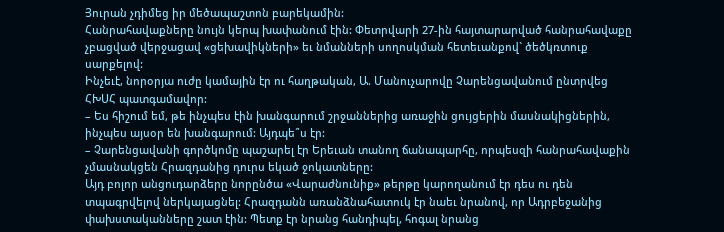Յուրան չդիմեց իր մեծապաշտոն բարեկամին:
Հանրահավաքները նույն կերպ խափանում էին: Փետրվարի 27-ին հայտարարված հանրահավաքը չբացված վերջացավ «ցեխավիկների» եւ նմանների սողոսկման հետեւանքով` ծեծկռտուք սարքելով:
Ինչեւէ, նորօրյա ուժը կամային էր ու հաղթական, Ա. Մանուչարովը Չարենցավանում ընտրվեց ՀԽՍՀ պատգամավոր:
– Ես հիշում եմ, թե ինչպես էին խանգարում շրջաններից առաջին ցույցերին մասնակիցներին, ինչպես այսօր են խանգարում: Այդպե՞ս էր:
– Չարենցավանի գործկոմը պաշարել էր Երեւան տանող ճանապարհը, որպեսզի հանրահավաքին չմասնակցեն Հրազդանից դուրս եկած ջոկատները:
Այդ բոլոր անցուդարձերը նորընծա «Վարաժնունիք» թերթը կարողանում էր դես ու դեն տպագրվելով ներկայացնել: Հրազդանն առանձնահատուկ էր նաեւ նրանով, որ Ադրբեջանից փախստականները շատ էին: Պետք էր նրանց հանդիպել, հոգալ նրանց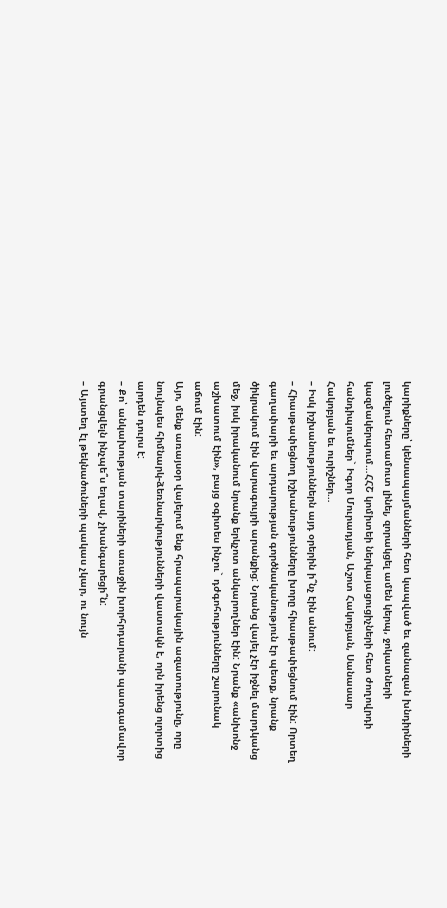կարիքները՝ կենսապայմանների հետ կապված եւ զանազան խնդիրների լուծելուն հետամուտ լինել, զորակցել ամեն կերպ, ջոկատների կազմակերպում…ՀՀՇ կոմիտեի ներկայացուցիչների հետ ժողովրդի հանդիպումներ` Իգոր Մուրադյան, Աշոտ Հակոբյան, Սանասար Հակոբյան եւ ուրիշներ…
– Իսկ իշխանություններն այդ օրերին ի՞նչ էին անում:
– Հիասթափեցնող իշխանությունները խորը հիասթափեցնում էին: Որտեղ գաղափարի եւ արդարության գործնականություն էր պետք, նրանք ծիկրակում էին վարագույրի արանքից: Նրանց վայել չէր իջնել մարդկանց մեջ, իսկ իրականում նրանք երկչոտ անկարողներ էին: Նրանք «անխոնջ աշխատում էին», բայց օգիտես ինչու` դժգոհությունները շարունակ աճում էին:
Այո, մենք առայսօր վայելում ենք հրապարակային ազատությունը, որը նույնպես հիմնարկ-ձեռնարկությունների վաստակն է, որն իրենց ոլորտից արդեն դուրս է:
– Քո՝ անկախության տարիների առաջին խորհրդարանի պատգամավոր գրանցվելն ինչպե՞ս եղավ, չխանգարեցի՞ն:
– Այստեղ էլ թեկնածուների պակաս չկար, ու նույն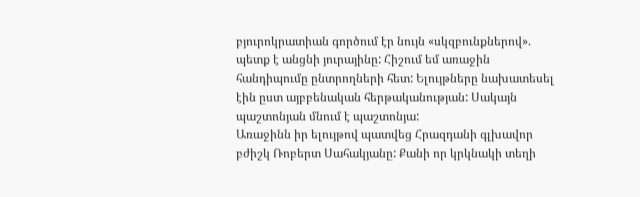բյուրոկրատիան գործում էր նույն «սկզբունքներով». պետք է անցնի յուրայինը: Հիշում եմ առաջին հանդիպումը ընտրողների հետ: Ելույթները նախատեսել էին ըստ այբբենական հերթականության: Սակայն պաշտոնյան մնում է պաշտոնյա:
Առաջինն իր ելույթով պատվեց Հրազդանի գլխավոր բժիշկ Ռոբերտ Սահակյանը: Քանի որ կրկնակի տեղի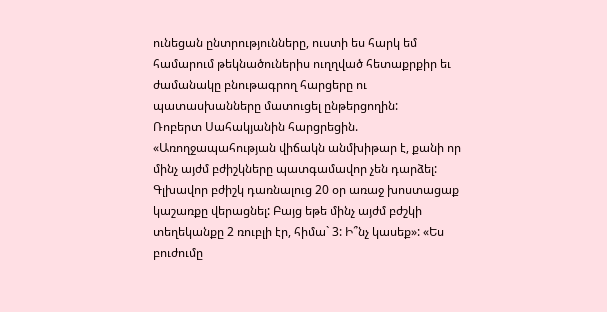ունեցան ընտրությունները, ուստի ես հարկ եմ համարում թեկնածուներիս ուղղված հետաքրքիր եւ ժամանակը բնութագրող հարցերը ու պատասխանները մատուցել ընթերցողին:
Ռոբերտ Սահակյանին հարցրեցին. «Առողջապահության վիճակն անմխիթար է, քանի որ մինչ այժմ բժիշկները պատգամավոր չեն դարձել: Գլխավոր բժիշկ դառնալուց 20 օր առաջ խոստացաք կաշառքը վերացնել: Բայց եթե մինչ այժմ բժշկի տեղեկանքը 2 ռուբլի էր, հիմա` 3: Ի՞նչ կասեք»: «Ես բուժումը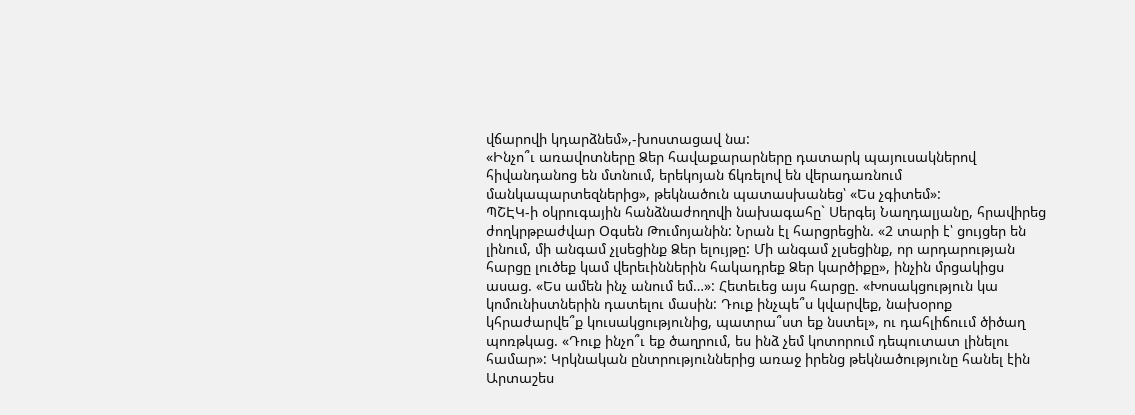վճարովի կդարձնեմ»,-խոստացավ նա:
«Ինչո՞ւ առավոտները Ձեր հավաքարարները դատարկ պայուսակներով հիվանդանոց են մտնում, երեկոյան ճկռելով են վերադառնում մանկապարտեզներից», թեկնածուն պատասխանեց՝ «Ես չգիտեմ»:
ՊՇԷԿ-ի օկրուգային հանձնաժողովի նախագահը` Սերգեյ Նաղդալյանը, հրավիրեց ժողկրթբաժվար Օգսեն Թումոյանին: Նրան էլ հարցրեցին. «2 տարի է՝ ցույցեր են լինում, մի անգամ չլսեցինք Ձեր ելույթը: Մի անգամ չլսեցինք, որ արդարության հարցը լուծեք կամ վերեւիններին հակադրեք Ձեր կարծիքը», ինչին մրցակիցս ասաց. «Ես ամեն ինչ անում եմ…»: Հետեւեց այս հարցը. «Խոսակցություն կա կոմունիստներին դատելու մասին: Դուք ինչպե՞ս կվարվեք, նախօրոք կհրաժարվե՞ք կուսակցությունից, պատրա՞ստ եք նստել», ու դահլիճոււմ ծիծաղ պոռթկաց. «Դուք ինչո՞ւ եք ծաղրում, ես ինձ չեմ կոտորում դեպուտատ լինելու համար»: Կրկնական ընտրություններից առաջ իրենց թեկնածությունը հանել էին Արտաշես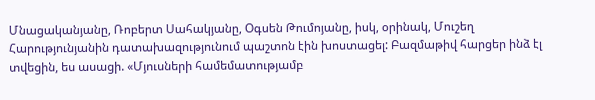Մնացականյանը, Ռոբերտ Սահակյանը, Օգսեն Թումոյանը, իսկ, օրինակ, Մուշեղ Հարությունյանին դատախազությունում պաշտոն էին խոստացել: Բազմաթիվ հարցեր ինձ էլ տվեցին, ես ասացի. «Մյուսների համեմատությամբ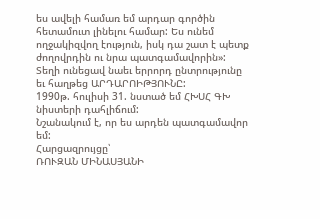ես ավելի համառ եմ արդար գործին հետամուտ լինելու համար: Ես ունեմ ողջակիզվող էություն, իսկ դա շատ է պետք ժողովրդին ու նրա պատգամավորին»:
Տեղի ունեցավ նաեւ երրորդ ընտրությունը եւ հաղթեց ԱՐԴԱՐՈԻԹՅՈՒՆԸ:
1990թ. հուլիսի 31. նստած եմ ՀԽՍՀ ԳԽ նիստերի դահլիճում:
Նշանակում է, որ ես արդեն պատգամավոր եմ:
Հարցազրույցը՝
ՌՈՒԶԱՆ ՄԻՆԱՍՅԱՆԻ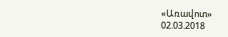«Առավոտ»
02.03.2018